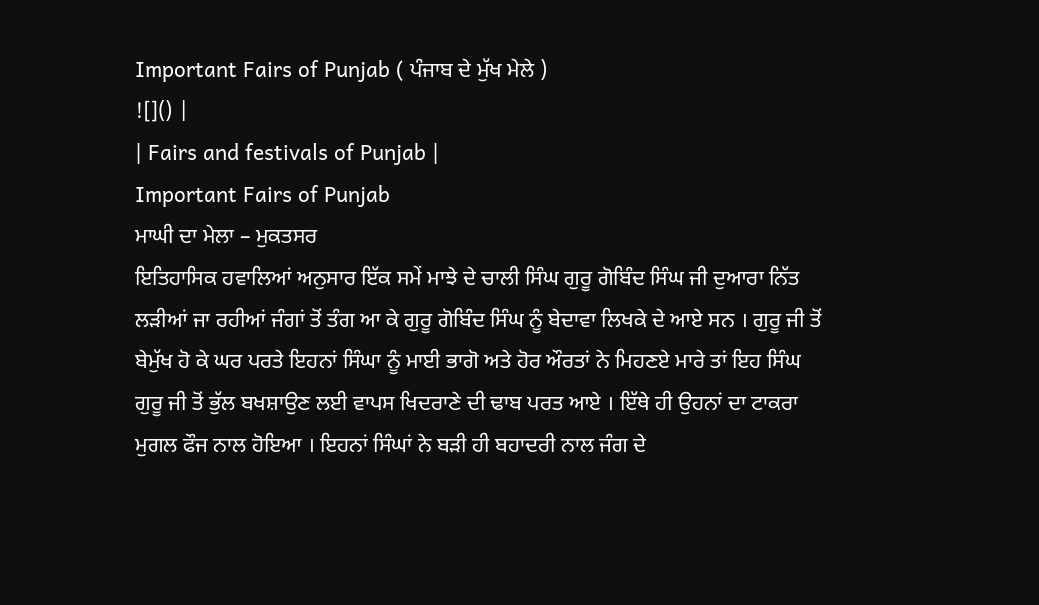Important Fairs of Punjab ( ਪੰਜਾਬ ਦੇ ਮੁੱਖ ਮੇਲੇ )
![]() |
| Fairs and festivals of Punjab |
Important Fairs of Punjab
ਮਾਘੀ ਦਾ ਮੇਲਾ – ਮੁਕਤਸਰ
ਇਤਿਹਾਸਿਕ ਹਵਾਲਿਆਂ ਅਨੁਸਾਰ ਇੱਕ ਸਮੇਂ ਮਾਝੇ ਦੇ ਚਾਲੀ ਸਿੰਘ ਗੁਰੂ ਗੋਬਿੰਦ ਸਿੰਘ ਜੀ ਦੁਆਰਾ ਨਿੱਤ ਲੜੀਆਂ ਜਾ ਰਹੀਆਂ ਜੰਗਾਂ ਤੋਂ ਤੰਗ ਆ ਕੇ ਗੁਰੂ ਗੋਬਿੰਦ ਸਿੰਘ ਨੂੰ ਬੇਦਾਵਾ ਲਿਖਕੇ ਦੇ ਆਏ ਸਨ । ਗੁਰੂ ਜੀ ਤੋਂ ਬੇਮੁੱਖ ਹੋ ਕੇ ਘਰ ਪਰਤੇ ਇਹਨਾਂ ਸਿੰਘਾ ਨੂੰ ਮਾਈ ਭਾਗੋ ਅਤੇ ਹੋਰ ਔਰਤਾਂ ਨੇ ਮਿਹਣਏ ਮਾਰੇ ਤਾਂ ਇਹ ਸਿੰਘ ਗੁਰੂ ਜੀ ਤੋਂ ਭੁੱਲ ਬਖਸ਼ਾਉਣ ਲਈ ਵਾਪਸ ਖਿਦਰਾਣੇ ਦੀ ਢਾਬ ਪਰਤ ਆਏ । ਇੱਥੇ ਹੀ ਉਹਨਾਂ ਦਾ ਟਾਕਰਾ ਮੁਗਲ ਫੌਜ ਨਾਲ ਹੋਇਆ । ਇਹਨਾਂ ਸਿੰਘਾਂ ਨੇ ਬੜੀ ਹੀ ਬਹਾਦਰੀ ਨਾਲ ਜੰਗ ਦੇ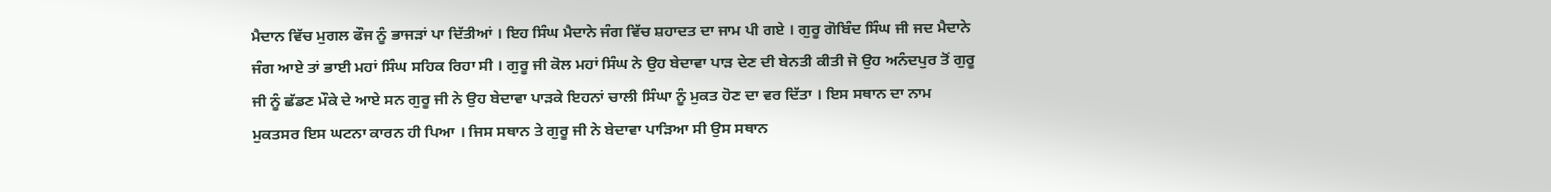ਮੈਦਾਨ ਵਿੱਚ ਮੁਗਲ ਫੌਜ ਨੂੰ ਭਾਜੜਾਂ ਪਾ ਦਿੱਤੀਆਂ । ਇਹ ਸਿੰਘ ਮੈਦਾਨੇ ਜੰਗ ਵਿੱਚ ਸ਼ਹਾਦਤ ਦਾ ਜਾਮ ਪੀ ਗਏ । ਗੁਰੂ ਗੋਬਿੰਦ ਸਿੰਘ ਜੀ ਜਦ ਮੈਦਾਨੇ ਜੰਗ ਆਏ ਤਾਂ ਭਾਈ ਮਹਾਂ ਸਿੰਘ ਸਹਿਕ ਰਿਹਾ ਸੀ । ਗੁਰੂ ਜੀ ਕੋਲ ਮਹਾਂ ਸਿੰਘ ਨੇ ਉਹ ਬੇਦਾਵਾ ਪਾੜ ਦੇਣ ਦੀ ਬੇਨਤੀ ਕੀਤੀ ਜੋ ਉਹ ਅਨੰਦਪੁਰ ਤੋਂ ਗੁਰੂ ਜੀ ਨੂੰ ਛੱਡਣ ਮੌਕੇ ਦੇ ਆਏ ਸਨ ਗੁਰੂ ਜੀ ਨੇ ਉਹ ਬੇਦਾਵਾ ਪਾੜਕੇ ਇਹਨਾਂ ਚਾਲੀ ਸਿੰਘਾ ਨੂੰ ਮੁਕਤ ਹੋਣ ਦਾ ਵਰ ਦਿੱਤਾ । ਇਸ ਸਥਾਨ ਦਾ ਨਾਮ ਮੁਕਤਸਰ ਇਸ ਘਟਨਾ ਕਾਰਨ ਹੀ ਪਿਆ । ਜਿਸ ਸਥਾਨ ਤੇ ਗੁਰੂ ਜੀ ਨੇ ਬੇਦਾਵਾ ਪਾੜਿਆ ਸੀ ਉਸ ਸਥਾਨ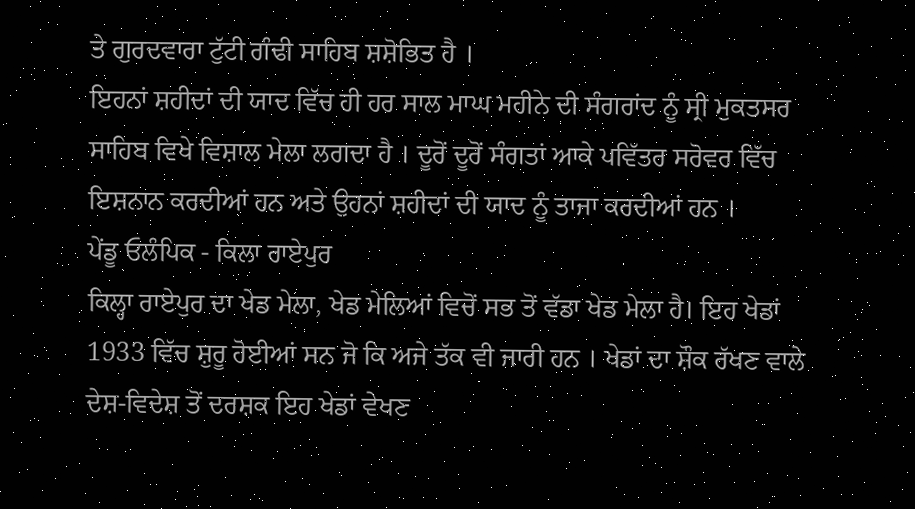ਤੇ ਗੁਰਦਵਾਰਾ ਟੁੱਟੀ ਗੰਢੀ ਸਾਹਿਬ ਸ਼ਸ਼ੋਭਿਤ ਹੈ ।
ਇਹਨਾਂ ਸ਼ਹੀਦਾਂ ਦੀ ਯਾਦ ਵਿੱਚ ਹੀ ਹਰ ਸਾਲ ਮਾਘ ਮਹੀਨੇ ਦੀ ਸੰਗਰਾਂਦ ਨੂੰ ਸ੍ਰੀ ਮੁਕਤਸਰ ਸਾਹਿਬ ਵਿਖੇ ਵਿਸ਼ਾਲ ਮੇਲਾ ਲਗਦਾ ਹੈ । ਦੂਰੋਂ ਦੂਰੋਂ ਸੰਗਤਾਂ ਆਕੇ ਪਵਿੱਤਰ ਸਰੋਵਰ ਵਿੱਚ ਇਸ਼ਨਾਨ ਕਰਦੀਆਂ ਹਨ ਅਤੇ ਉਹਨਾਂ ਸ਼ਹੀਦਾਂ ਦੀ ਯਾਦ ਨੂੰ ਤਾਜਾ ਕਰਦੀਆਂ ਹਨ ।
ਪੇਂਡੂ ਓਲੰਪਿਕ - ਕਿਲਾ ਰਾਏਪੁਰ
ਕਿਲ੍ਹਾ ਰਾਏਪੁਰ ਦਾ ਖੇਡ ਮੇਲਾ, ਖੇਡ ਮੇਲਿਆਂ ਵਿਚੋਂ ਸਭ ਤੋਂ ਵੱਡਾ ਖੇਡ ਮੇਲਾ ਹੈ। ਇਹ ਖੇਡਾਂ 1933 ਵਿੱਚ ਸ਼ੁਰੂ ਹੋਈਆਂ ਸਨ ਜੋ ਕਿ ਅਜੇ ਤੱਕ ਵੀ ਜਾਰੀ ਹਨ । ਖੇਡਾਂ ਦਾ ਸ਼ੌਕ ਰੱਖਣ ਵਾਲੇ ਦੇਸ਼-ਵਿਦੇਸ਼ ਤੋਂ ਦਰਸ਼ਕ ਇਹ ਖੇਡਾਂ ਵੇਖਣ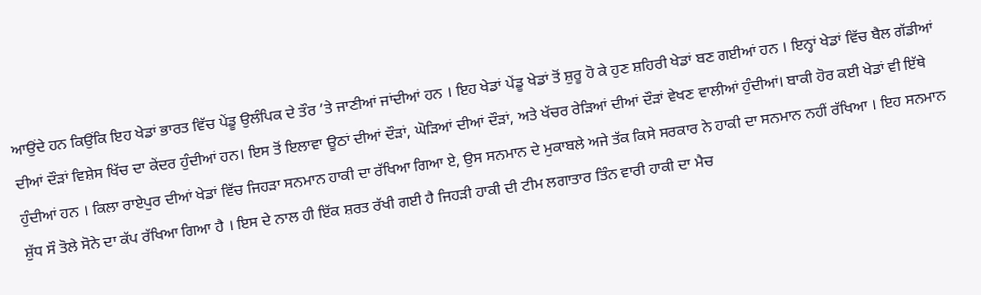ਆਉਂਦੇ ਹਨ ਕਿਉਂਕਿ ਇਹ ਖੇਡਾਂ ਭਾਰਤ ਵਿੱਚ ਪੇਂਡੂ ਉਲੰਪਿਕ ਦੇ ਤੌਰ ’ਤੇ ਜਾਣੀਆਂ ਜਾਂਦੀਆਂ ਹਨ । ਇਹ ਖੇਡਾਂ ਪੇਂਡੂ ਖੇਡਾਂ ਤੋਂ ਸ਼ੁਰੂ ਹੋ ਕੇ ਹੁਣ ਸ਼ਹਿਰੀ ਖੇਡਾਂ ਬਣ ਗਈਆਂ ਹਨ । ਇਨ੍ਹਾਂ ਖੇਡਾਂ ਵਿੱਚ ਬੈਲ ਗੱਡੀਆਂ ਦੀਆਂ ਦੌੜਾਂ ਵਿਸ਼ੇਸ ਖਿੱਚ ਦਾ ਕੇਂਦਰ ਹੁੰਦੀਆਂ ਹਨ। ਇਸ ਤੋਂ ਇਲਾਵਾ ਊਠਾਂ ਦੀਆਂ ਦੌੜਾਂ, ਘੋੜਿਆਂ ਦੀਆਂ ਦੌੜਾਂ, ਅਤੇ ਖੱਚਰ ਰੇੜਿਆਂ ਦੀਆਂ ਦੌੜਾਂ ਵੇਖਣ ਵਾਲੀਆਂ ਹੁੰਦੀਆਂ। ਬਾਕੀ ਹੋਰ ਕਈ ਖੇਡਾਂ ਵੀ ਇੱਥੇ ਹੁੰਦੀਆਂ ਹਨ । ਕਿਲਾ ਰਾਏਪੁਰ ਦੀਆਂ ਖੇਡਾਂ ਵਿੱਚ ਜਿਹੜਾ ਸਨਮਾਨ ਹਾਕੀ ਦਾ ਰੱਖਿਆ ਗਿਆ ਏ, ਉਸ ਸਨਮਾਨ ਦੇ ਮੁਕਾਬਲੇ ਅਜੇ ਤੱਕ ਕਿਸੇ ਸਰਕਾਰ ਨੇ ਹਾਕੀ ਦਾ ਸਨਮਾਨ ਨਹੀਂ ਰੱਖਿਆ । ਇਹ ਸਨਮਾਨ ਸ਼ੁੱਧ ਸੌ ਤੋਲੇ ਸੋਨੇ ਦਾ ਕੱਪ ਰੱਖਿਆ ਗਿਆ ਹੈ । ਇਸ ਦੇ ਨਾਲ ਹੀ ਇੱਕ ਸ਼ਰਤ ਰੱਖੀ ਗਈ ਹੈ ਜਿਹੜੀ ਹਾਕੀ ਦੀ ਟੀਮ ਲਗਾਤਾਰ ਤਿੰਨ ਵਾਰੀ ਹਾਕੀ ਦਾ ਮੈਚ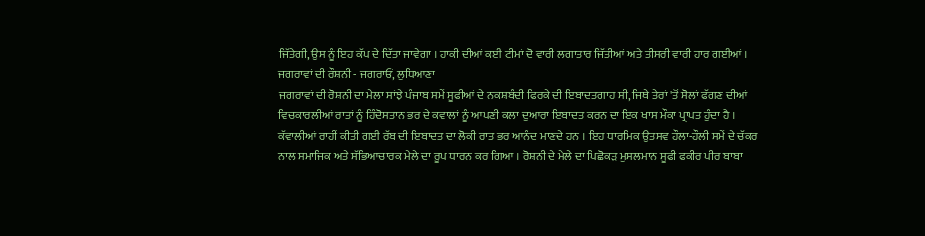ਜਿੱਤੇਗੀ, ਉਸ ਨੂੰ ਇਹ ਕੱਪ ਦੇ ਦਿੱਤਾ ਜਾਵੇਗਾ । ਹਾਕੀ ਦੀਆਂ ਕਈ ਟੀਮਾਂ ਦੋ ਵਾਰੀ ਲਗਾਤਾਰ ਜਿੱਤੀਆਂ ਅਤੇ ਤੀਸਰੀ ਵਾਰੀ ਹਾਰ ਗਈਆਂ ।
ਜਗਰਾਵਾਂ ਦੀ ਰੌਸ਼ਨੀ - ਜਗਰਾਓਂ, ਲੁਧਿਆਣਾ
ਜਗਰਾਵਾਂ ਦੀ ਰੋਸ਼ਨੀ ਦਾ ਮੇਲਾ ਸਾਂਝੇ ਪੰਜਾਬ ਸਮੇਂ ਸੂਫੀਆਂ ਦੇ ਨਕਸ਼ਬੰਦੀ ਫਿਰਕੇ ਦੀ ਇਬਾਦਤਗਾਹ ਸੀ, ਜਿਥੇ ਤੇਰਾਂ 'ਤੋਂ ਸੋਲਾਂ ਫੱਗਣ ਦੀਆਂ ਵਿਚਕਾਰਲੀਆਂ ਰਾਤਾਂ ਨੂੰ ਹਿੰਦੋਸਤਾਨ ਭਰ ਦੇ ਕਵਾਲਾਂ ਨੂੰ ਆਪਣੀ ਕਲਾ ਦੁਆਰਾ ਇਬਾਦਤ ਕਰਨ ਦਾ ਇਕ ਖਾਸ ਮੌਕਾ ਪ੍ਰਾਪਤ ਹੁੰਦਾ ਹੈ । ਕੱਵਾਲੀਆਂ ਰਾਹੀਂ ਕੀਤੀ ਗਈ ਰੱਬ ਦੀ ਇਬਾਦਤ ਦਾ ਲੋਕੀ ਰਾਤ ਭਰ ਆਨੰਦ ਮਾਣਦੇ ਹਨ । ਇਹ ਧਾਰਮਿਕ ਉਤਸਵ ਹੌਲਾ-ਹੌਲੀ ਸਮੇਂ ਦੇ ਚੱਕਰ ਨਾਲ ਸਮਾਜਿਕ ਅਤੇ ਸੱਭਿਆਚਾਰਕ ਮੇਲੇ ਦਾ ਰੂਪ ਧਾਰਨ ਕਰ ਗਿਆ । ਰੋਸ਼ਨੀ ਦੇ ਮੇਲੇ ਦਾ ਪਿਛੋਕੜ ਮੁਸਲਮਾਨ ਸੂਫੀ ਫਕੀਰ ਪੀਰ ਬਾਬਾ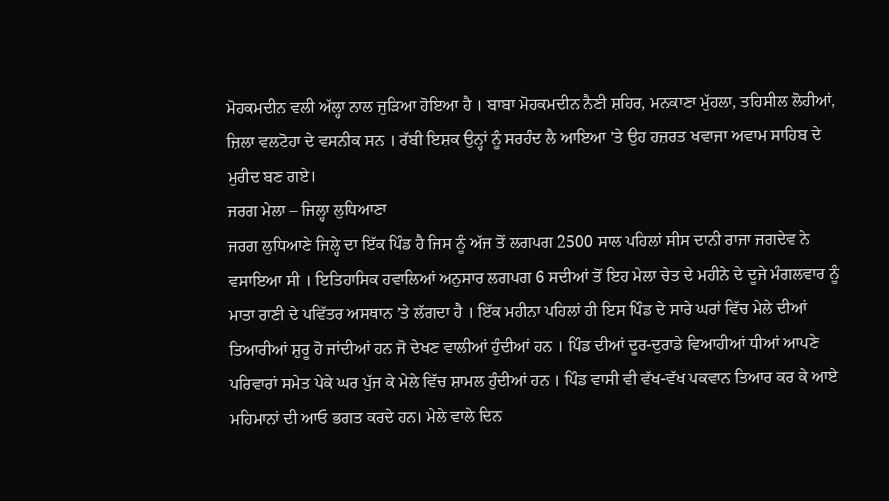ਮੋਹਕਮਦੀਨ ਵਲੀ ਅੱਲ੍ਹਾ ਨਾਲ ਜੁੜਿਆ ਹੋਇਆ ਹੈ । ਬਾਬਾ ਮੋਹਕਮਦੀਨ ਨੈਣੀ ਸ਼ਹਿਰ, ਮਨਕਾਣਾ ਮੁੱਹਲਾ, ਤਹਿਸੀਲ ਲੋਹੀਆਂ, ਜ਼ਿਲਾ ਵਲਟੋਹਾ ਦੇ ਵਸਨੀਕ ਸਨ । ਰੱਬੀ ਇਸ਼ਕ ਉਨ੍ਹਾਂ ਨੂੰ ਸਰਹੰਦ ਲੈ ਆਇਆ 'ਤੇ ਉਹ ਹਜ਼ਰਤ ਖਵਾਜਾ ਅਵਾਮ ਸਾਹਿਬ ਦੇ ਮੁਰੀਦ ਬਣ ਗਏ।
ਜਰਗ ਮੇਲਾ – ਜਿਲ੍ਹਾ ਲੁਧਿਆਣਾ
ਜਰਗ ਲੁਧਿਆਣੇ ਜਿਲ੍ਹੇ ਦਾ ਇੱਕ ਪਿੰਡ ਹੈ ਜਿਸ ਨੂੰ ਅੱਜ ਤੋਂ ਲਗਪਗ 2500 ਸਾਲ ਪਹਿਲਾਂ ਸੀਸ ਦਾਨੀ ਰਾਜਾ ਜਗਦੇਵ ਨੇ ਵਸਾਇਆ ਸੀ । ਇਤਿਹਾਸਿਕ ਹਵਾਲਿਆਂ ਅਨੁਸਾਰ ਲਗਪਗ 6 ਸਦੀਆਂ ਤੋਂ ਇਹ ਮੇਲਾ ਚੇਤ ਦੇ ਮਹੀਨੇ ਦੇ ਦੂਜੇ ਮੰਗਲਵਾਰ ਨੂੰ ਮਾਤਾ ਰਾਣੀ ਦੇ ਪਵਿੱਤਰ ਅਸਥਾਨ ’ਤੇ ਲੱਗਦਾ ਹੈ । ਇੱਕ ਮਹੀਨਾ ਪਹਿਲਾਂ ਹੀ ਇਸ ਪਿੰਡ ਦੇ ਸਾਰੇ ਘਰਾਂ ਵਿੱਚ ਮੇਲੇ ਦੀਆਂ ਤਿਆਰੀਆਂ ਸ਼ੁਰੂ ਹੋ ਜਾਂਦੀਆਂ ਹਨ ਜੋ ਦੇਖਣ ਵਾਲੀਆਂ ਹੁੰਦੀਆਂ ਹਨ । ਪਿੰਡ ਦੀਆਂ ਦੂਰ-ਦੁਰਾਡੇ ਵਿਆਹੀਆਂ ਧੀਆਂ ਆਪਣੇ ਪਰਿਵਾਰਾਂ ਸਮੇਤ ਪੇਕੇ ਘਰ ਪੁੱਜ ਕੇ ਮੇਲੇ ਵਿੱਚ ਸ਼ਾਮਲ ਹੁੰਦੀਆਂ ਹਨ । ਪਿੰਡ ਵਾਸੀ ਵੀ ਵੱਖ-ਵੱਖ ਪਕਵਾਨ ਤਿਆਰ ਕਰ ਕੇ ਆਏ ਮਹਿਮਾਨਾਂ ਦੀ ਆਓ ਭਗਤ ਕਰਦੇ ਹਨ। ਮੇਲੇ ਵਾਲੇ ਦਿਨ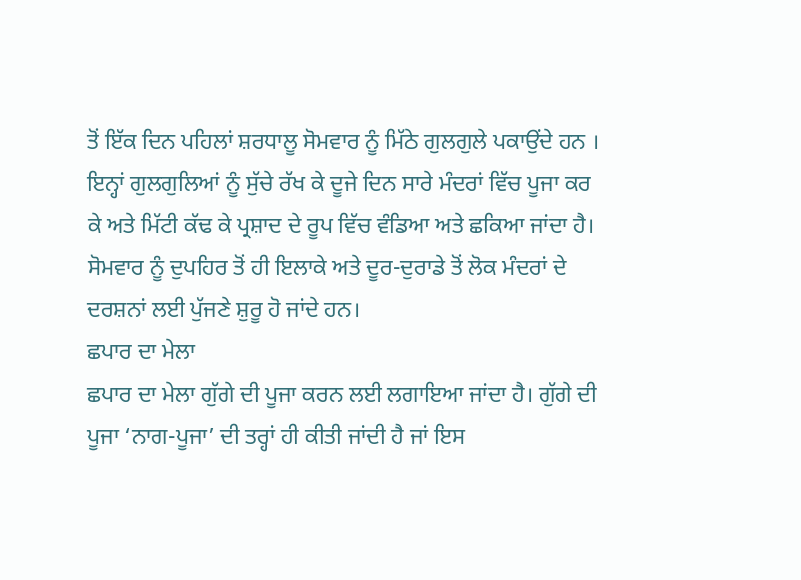ਤੋਂ ਇੱਕ ਦਿਨ ਪਹਿਲਾਂ ਸ਼ਰਧਾਲੂ ਸੋਮਵਾਰ ਨੂੰ ਮਿੱਠੇ ਗੁਲਗੁਲੇ ਪਕਾਉਂਦੇ ਹਨ । ਇਨ੍ਹਾਂ ਗੁਲਗੁਲਿਆਂ ਨੂੰ ਸੁੱਚੇ ਰੱਖ ਕੇ ਦੂਜੇ ਦਿਨ ਸਾਰੇ ਮੰਦਰਾਂ ਵਿੱਚ ਪੂਜਾ ਕਰ ਕੇ ਅਤੇ ਮਿੱਟੀ ਕੱਢ ਕੇ ਪ੍ਰਸ਼ਾਦ ਦੇ ਰੂਪ ਵਿੱਚ ਵੰਡਿਆ ਅਤੇ ਛਕਿਆ ਜਾਂਦਾ ਹੈ। ਸੋਮਵਾਰ ਨੂੰ ਦੁਪਹਿਰ ਤੋਂ ਹੀ ਇਲਾਕੇ ਅਤੇ ਦੂਰ-ਦੁਰਾਡੇ ਤੋਂ ਲੋਕ ਮੰਦਰਾਂ ਦੇ ਦਰਸ਼ਨਾਂ ਲਈ ਪੁੱਜਣੇ ਸ਼ੁਰੂ ਹੋ ਜਾਂਦੇ ਹਨ।
ਛਪਾਰ ਦਾ ਮੇਲਾ
ਛਪਾਰ ਦਾ ਮੇਲਾ ਗੁੱਗੇ ਦੀ ਪੂਜਾ ਕਰਨ ਲਈ ਲਗਾਇਆ ਜਾਂਦਾ ਹੈ। ਗੁੱਗੇ ਦੀ ਪੂਜਾ ‘ਨਾਗ-ਪੂਜਾ’ ਦੀ ਤਰ੍ਹਾਂ ਹੀ ਕੀਤੀ ਜਾਂਦੀ ਹੈ ਜਾਂ ਇਸ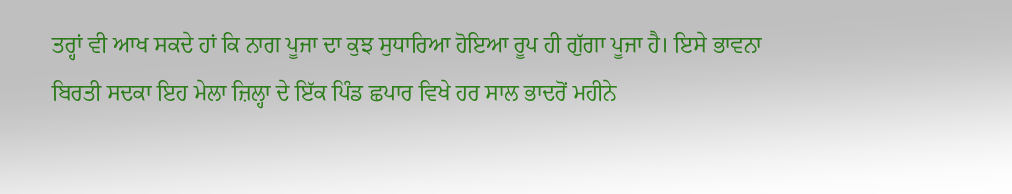ਤਰ੍ਹਾਂ ਵੀ ਆਖ ਸਕਦੇ ਹਾਂ ਕਿ ਨਾਗ ਪੂਜਾ ਦਾ ਕੁਝ ਸੁਧਾਰਿਆ ਹੋਇਆ ਰੂਪ ਹੀ ਗੁੱਗਾ ਪੂਜਾ ਹੈ। ਇਸੇ ਭਾਵਨਾ ਬਿਰਤੀ ਸਦਕਾ ਇਹ ਮੇਲਾ ਜ਼ਿਲ੍ਹਾ ਦੇ ਇੱਕ ਪਿੰਡ ਛਪਾਰ ਵਿਖੇ ਹਰ ਸਾਲ ਭਾਦਰੋਂ ਮਹੀਨੇ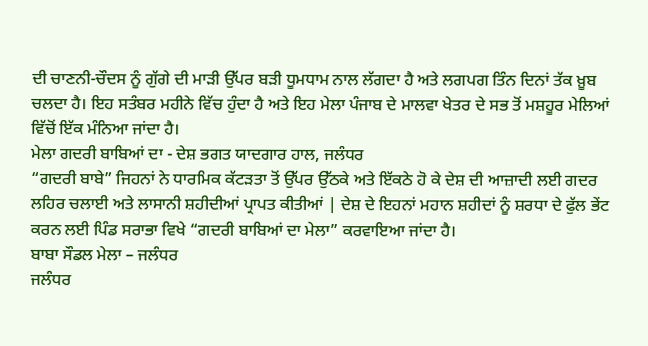ਦੀ ਚਾਣਨੀ-ਚੌਦਸ ਨੂੰ ਗੁੱਗੇ ਦੀ ਮਾੜੀ ਉੱਪਰ ਬੜੀ ਧੂਮਧਾਮ ਨਾਲ ਲੱਗਦਾ ਹੈ ਅਤੇ ਲਗਪਗ ਤਿੰਨ ਦਿਨਾਂ ਤੱਕ ਖ਼ੂਬ ਚਲਦਾ ਹੈ। ਇਹ ਸਤੰਬਰ ਮਹੀਨੇ ਵਿੱਚ ਹੁੰਦਾ ਹੈ ਅਤੇ ਇਹ ਮੇਲਾ ਪੰਜਾਬ ਦੇ ਮਾਲਵਾ ਖੇਤਰ ਦੇ ਸਭ ਤੋਂ ਮਸ਼ਹੂਰ ਮੇਲਿਆਂ ਵਿੱਚੋਂ ਇੱਕ ਮੰਨਿਆ ਜਾਂਦਾ ਹੈ।
ਮੇਲਾ ਗਦਰੀ ਬਾਬਿਆਂ ਦਾ - ਦੇਸ਼ ਭਗਤ ਯਾਦਗਾਰ ਹਾਲ, ਜਲੰਧਰ
“ਗਦਰੀ ਬਾਬੇ” ਜਿਹਨਾਂ ਨੇ ਧਾਰਮਿਕ ਕੱਟੜਤਾ ਤੋਂ ਉੱਪਰ ਉੱਠਕੇ ਅਤੇ ਇੱਕਠੇ ਹੋ ਕੇ ਦੇਸ਼ ਦੀ ਆਜ਼ਾਦੀ ਲਈ ਗਦਰ ਲਹਿਰ ਚਲਾਈ ਅਤੇ ਲਾਸਾਨੀ ਸ਼ਹੀਦੀਆਂ ਪ੍ਰਾਪਤ ਕੀਤੀਆਂ | ਦੇਸ਼ ਦੇ ਇਹਨਾਂ ਮਹਾਨ ਸ਼ਹੀਦਾਂ ਨੂੰ ਸ਼ਰਧਾ ਦੇ ਫੁੱਲ ਭੇਂਟ ਕਰਨ ਲਈ ਪਿੰਡ ਸਰਾਭਾ ਵਿਖੇ “ਗਦਰੀ ਬਾਬਿਆਂ ਦਾ ਮੇਲਾ” ਕਰਵਾਇਆ ਜਾਂਦਾ ਹੈ।
ਬਾਬਾ ਸੌਡਲ ਮੇਲਾ – ਜਲੰਧਰ
ਜਲੰਧਰ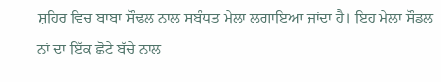ਸ਼ਹਿਰ ਵਿਚ ਬਾਬਾ ਸੌਢਲ ਨਾਲ ਸਬੰਧਤ ਮੇਲਾ ਲਗਾਇਆ ਜਾਂਦਾ ਹੈ। ਇਹ ਮੇਲਾ ਸੌਡਲ ਨਾਂ ਦਾ ਇੱਕ ਛੋਟੇ ਬੱਚੇ ਨਾਲ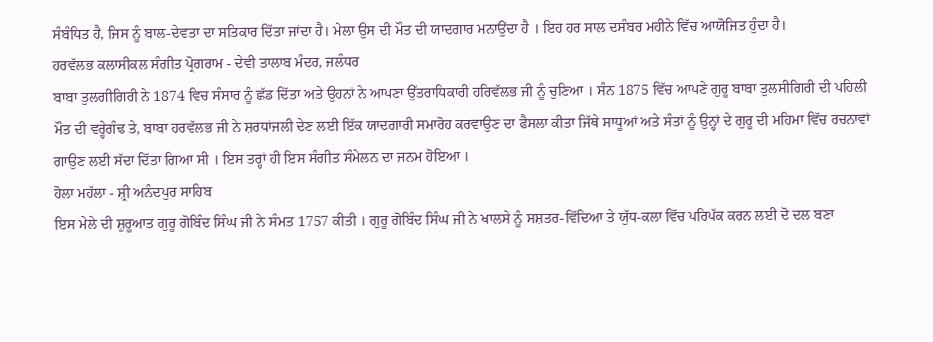ਸੰਬੰਧਿਤ ਹੈ, ਜਿਸ ਨੂੰ ਬਾਲ-ਦੇਵਤਾ ਦਾ ਸਤਿਕਾਰ ਦਿੱਤਾ ਜਾਂਦਾ ਹੈ। ਮੇਲਾ ਉਸ ਦੀ ਮੌਤ ਦੀ ਯਾਦਗਾਰ ਮਨਾਉਂਦਾ ਹੈ । ਇਹ ਹਰ ਸਾਲ ਦਸੰਬਰ ਮਹੀਨੇ ਵਿੱਚ ਆਯੋਜਿਤ ਹੁੰਦਾ ਹੈ।
ਹਰਵੱਲਭ ਕਲਾਸੀਕਲ ਸੰਗੀਤ ਪ੍ਰੋਗਰਾਮ - ਦੇਵੀ ਤਾਲਾਬ ਮੰਦਰ, ਜਲੰਧਰ
ਬਾਬਾ ਤੁਲਗੀਗਿਰੀ ਨੇ 1874 ਵਿਚ ਸੰਸਾਰ ਨੂੰ ਛੱਡ ਦਿੱਤਾ ਅਤੇ ਉਹਨਾਂ ਨੇ ਆਪਣਾ ਉੱਤਰਾਧਿਕਾਰੀ ਹਰਿਵੱਲਭ ਜੀ ਨੂੰ ਚੁਣਿਆ । ਸੰਨ 1875 ਵਿੱਚ ਆਪਣੇ ਗੁਰੂ ਬਾਬਾ ਤੁਲਸੀਗਿਰੀ ਦੀ ਪਹਿਲੀ ਮੌਤ ਦੀ ਵਰ੍ਹੇਗੰਢ ਤੇ, ਬਾਬਾ ਹਰਵੱਲਭ ਜੀ ਨੇ ਸ਼ਰਧਾਂਜਲੀ ਦੇਣ ਲਈ ਇੱਕ ਯਾਦਗਾਰੀ ਸਮਾਰੋਹ ਕਰਵਾਉਣ ਦਾ ਫੈਸਲਾ ਕੀਤਾ ਜਿੱਥੇ ਸਾਧੂਆਂ ਅਤੇ ਸੰਤਾਂ ਨੂੰ ਉਨ੍ਹਾਂ ਦੇ ਗੁਰੂ ਦੀ ਮਹਿਮਾ ਵਿੱਚ ਰਚਨਾਵਾਂ ਗਾਉਣ ਲਈ ਸੱਦਾ ਦਿੱਤਾ ਗਿਆ ਸੀ । ਇਸ ਤਰ੍ਹਾਂ ਹੀ ਇਸ ਸੰਗੀਤ ਸੰਮੇਲਨ ਦਾ ਜਨਮ ਹੋਇਆ ।
ਹੋਲਾ ਮਹੱਲਾ - ਸ਼੍ਰੀ ਅਨੰਦਪੁਰ ਸਾਹਿਬ
ਇਸ ਮੇਲੇ ਦੀ ਸ਼ੁਰੂਆਤ ਗੁਰੂ ਗੋਬਿੰਦ ਸਿੰਘ ਜੀ ਨੇ ਸੰਮਤ 1757 ਕੀਤੀ । ਗੁਰੂ ਗੋਬਿੰਦ ਸਿੰਘ ਜੀ ਨੇ ਖਾਲਸੇ ਨੂੰ ਸਸ਼ਤਰ-ਵਿੱਦਿਆ ਤੇ ਯੁੱਧ-ਕਲਾ ਵਿੱਚ ਪਰਿਪੱਕ ਕਰਨ ਲਈ ਦੋ ਦਲ ਬਣਾ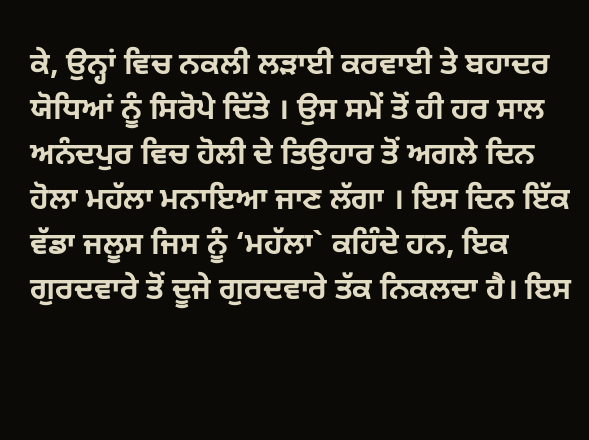ਕੇ, ਉਨ੍ਹਾਂ ਵਿਚ ਨਕਲੀ ਲੜਾਈ ਕਰਵਾਈ ਤੇ ਬਹਾਦਰ ਯੋਧਿਆਂ ਨੂੰ ਸਿਰੋਪੇ ਦਿੱਤੇ । ਉਸ ਸਮੇਂ ਤੋਂ ਹੀ ਹਰ ਸਾਲ ਅਨੰਦਪੁਰ ਵਿਚ ਹੋਲੀ ਦੇ ਤਿਉਹਾਰ ਤੋਂ ਅਗਲੇ ਦਿਨ ਹੋਲਾ ਮਹੱਲਾ ਮਨਾਇਆ ਜਾਣ ਲੱਗਾ । ਇਸ ਦਿਨ ਇੱਕ ਵੱਡਾ ਜਲੂਸ ਜਿਸ ਨੂੰ ‘ਮਹੱਲਾ` ਕਹਿੰਦੇ ਹਨ, ਇਕ ਗੁਰਦਵਾਰੇ ਤੋਂ ਦੂਜੇ ਗੁਰਦਵਾਰੇ ਤੱਕ ਨਿਕਲਦਾ ਹੈ। ਇਸ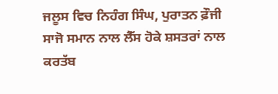ਜਲੂਸ ਵਿਚ ਨਿਹੰਗ ਸਿੰਘ, ਪੁਰਾਤਨ ਫ਼ੌਜੀ ਸਾਜੋ ਸਮਾਨ ਨਾਲ ਲੈੱਸ ਹੋਕੇ ਸ਼ਸਤਰਾਂ ਨਾਲ ਕਰਤੱਬ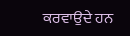ਕਰਵਾਉਦੇ ਹਨ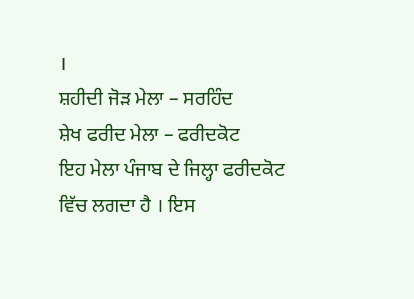।
ਸ਼ਹੀਦੀ ਜੋੜ ਮੇਲਾ – ਸਰਹਿੰਦ
ਸ਼ੇਖ ਫਰੀਦ ਮੇਲਾ – ਫਰੀਦਕੋਟ
ਇਹ ਮੇਲਾ ਪੰਜਾਬ ਦੇ ਜਿਲ੍ਹਾ ਫਰੀਦਕੋਟ ਵਿੱਚ ਲਗਦਾ ਹੈ । ਇਸ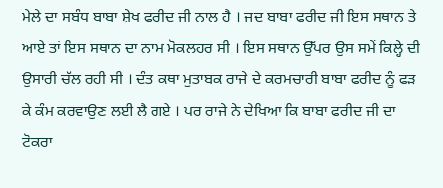ਮੇਲੇ ਦਾ ਸਬੰਧ ਬਾਬਾ ਸ਼ੇਖ ਫਰੀਦ ਜੀ ਨਾਲ ਹੈ । ਜਦ ਬਾਬਾ ਫਰੀਦ ਜੀ ਇਸ ਸਥਾਨ ਤੇ ਆਏ ਤਾਂ ਇਸ ਸਥਾਨ ਦਾ ਨਾਮ ਮੋਕਲਹਰ ਸੀ । ਇਸ ਸਥਾਨ ਉੱਪਰ ਉਸ ਸਮੇਂ ਕਿਲ੍ਹੇ ਦੀ ਉਸਾਰੀ ਚੱਲ ਰਹੀ ਸੀ । ਦੰਤ ਕਥਾ ਮੁਤਾਬਕ ਰਾਜੇ ਦੇ ਕਰਮਚਾਰੀ ਬਾਬਾ ਫਰੀਦ ਨੂੰ ਫੜ ਕੇ ਕੰਮ ਕਰਵਾਉਣ ਲਈ ਲੈ ਗਏ । ਪਰ ਰਾਜੇ ਨੇ ਦੇਖਿਆ ਕਿ ਬਾਬਾ ਫਰੀਦ ਜੀ ਦਾ ਟੋਕਰਾ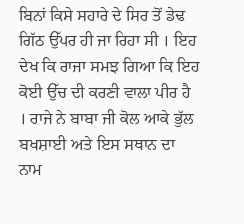ਬਿਨਾਂ ਕਿਸੇ ਸਹਾਰੇ ਦੇ ਸਿਰ ਤੋਂ ਡੇਢ ਗਿੱਠ ਉੱਪਰ ਹੀ ਜਾ ਰਿਹਾ ਸੀ । ਇਹ ਦੇਖ ਕਿ ਰਾਜਾ ਸਮਝ ਗਿਆ ਕਿ ਇਹ ਕੋਈ ਉੱਚ ਦੀ ਕਰਣੀ ਵਾਲਾ ਪੀਰ ਹੈ । ਰਾਜੇ ਨੇ ਬਾਬਾ ਜੀ ਕੋਲ ਆਕੇ ਭੁੱਲ ਬਖਸ਼ਾਈ ਅਤੇ ਇਸ ਸਥਾਨ ਦਾ ਨਾਮ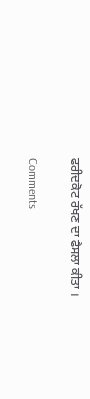ਫਰੀਦਕੋਟ ਰੱਖਣ ਦਾ ਫੈਸਲਾ ਕੀਤਾ ।

Comments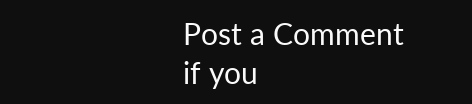Post a Comment
if you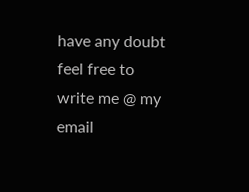have any doubt feel free to write me @ my email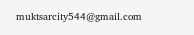muktsarcity544@gmail.com